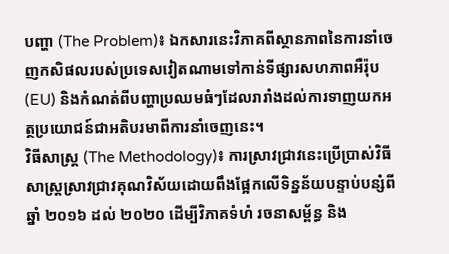បញ្ហា (The Problem)៖ ឯកសារនេះវិភាគពីស្ថានភាពនៃការនាំចេញកសិផលរបស់ប្រទេសវៀតណាមទៅកាន់ទីផ្សារសហភាពអឺរ៉ុប (EU) និងកំណត់ពីបញ្ហាប្រឈមធំៗដែលរារាំងដល់ការទាញយកអត្ថប្រយោជន៍ជាអតិបរមាពីការនាំចេញនេះ។
វិធីសាស្ត្រ (The Methodology)៖ ការស្រាវជ្រាវនេះប្រើប្រាស់វិធីសាស្ត្រស្រាវជ្រាវគុណវិស័យដោយពឹងផ្អែកលើទិន្នន័យបន្ទាប់បន្សំពីឆ្នាំ ២០១៦ ដល់ ២០២០ ដើម្បីវិភាគទំហំ រចនាសម្ព័ន្ធ និង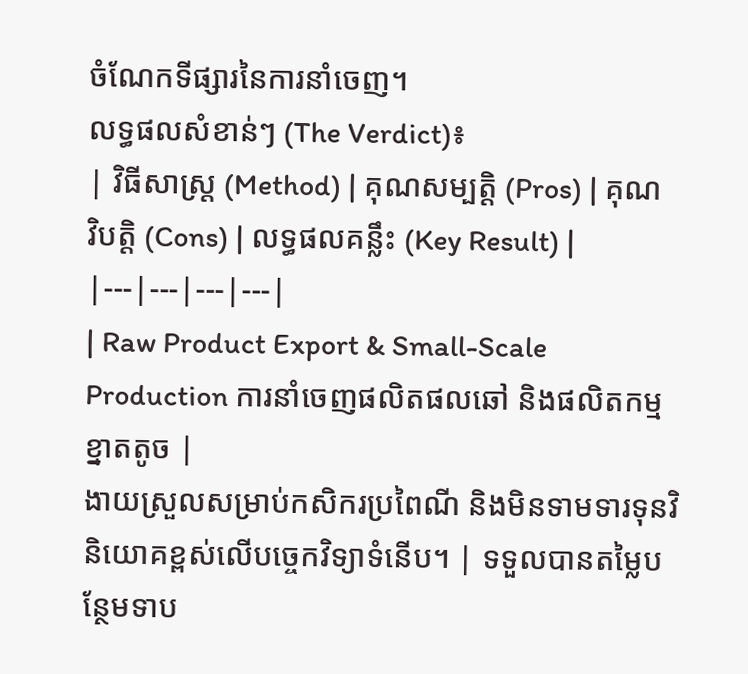ចំណែកទីផ្សារនៃការនាំចេញ។
លទ្ធផលសំខាន់ៗ (The Verdict)៖
| វិធីសាស្ត្រ (Method) | គុណសម្បត្តិ (Pros) | គុណវិបត្តិ (Cons) | លទ្ធផលគន្លឹះ (Key Result) |
|---|---|---|---|
| Raw Product Export & Small-Scale Production ការនាំចេញផលិតផលឆៅ និងផលិតកម្មខ្នាតតូច |
ងាយស្រួលសម្រាប់កសិករប្រពៃណី និងមិនទាមទារទុនវិនិយោគខ្ពស់លើបច្ចេកវិទ្យាទំនើប។ | ទទួលបានតម្លៃបន្ថែមទាប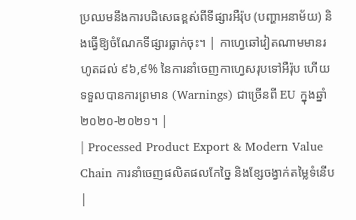ប្រឈមនឹងការបដិសេធខ្ពស់ពីទីផ្សារអឺរ៉ុប (បញ្ហាអនាម័យ) និងធ្វើឱ្យចំណែកទីផ្សារធ្លាក់ចុះ។ | កាហ្វេឆៅវៀតណាមមានរហូតដល់ ៩៦,៩% នៃការនាំចេញកាហ្វេសរុបទៅអឺរ៉ុប ហើយទទួលបានការព្រមាន (Warnings) ជាច្រើនពី EU ក្នុងឆ្នាំ ២០២០-២០២១។ |
| Processed Product Export & Modern Value Chain ការនាំចេញផលិតផលកែច្នៃ និងខ្សែចង្វាក់តម្លៃទំនើប |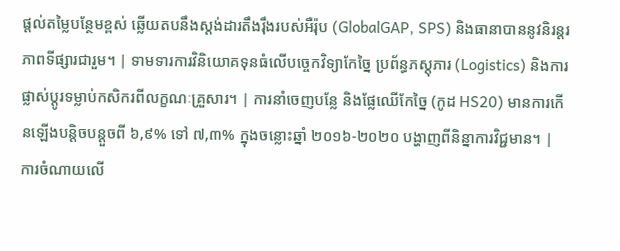ផ្តល់តម្លៃបន្ថែមខ្ពស់ ឆ្លើយតបនឹងស្តង់ដារតឹងរ៉ឹងរបស់អឺរ៉ុប (GlobalGAP, SPS) និងធានាបាននូវនិរន្តរភាពទីផ្សារជារួម។ | ទាមទារការវិនិយោគទុនធំលើបច្ចេកវិទ្យាកែច្នៃ ប្រព័ន្ធភស្តុភារ (Logistics) និងការផ្លាស់ប្តូរទម្លាប់កសិករពីលក្ខណៈគ្រួសារ។ | ការនាំចេញបន្លែ និងផ្លែឈើកែច្នៃ (កូដ HS20) មានការកើនឡើងបន្តិចបន្តួចពី ៦,៩% ទៅ ៧,៣% ក្នុងចន្លោះឆ្នាំ ២០១៦-២០២០ បង្ហាញពីនិន្នាការវិជ្ជមាន។ |
ការចំណាយលើ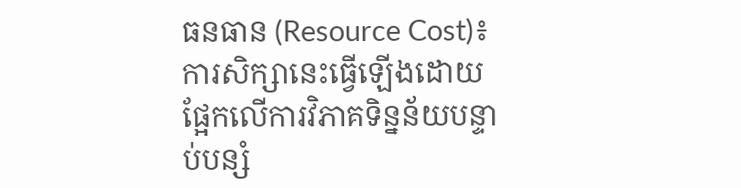ធនធាន (Resource Cost)៖ ការសិក្សានេះធ្វើឡើងដោយផ្អែកលើការវិភាគទិន្នន័យបន្ទាប់បន្សំ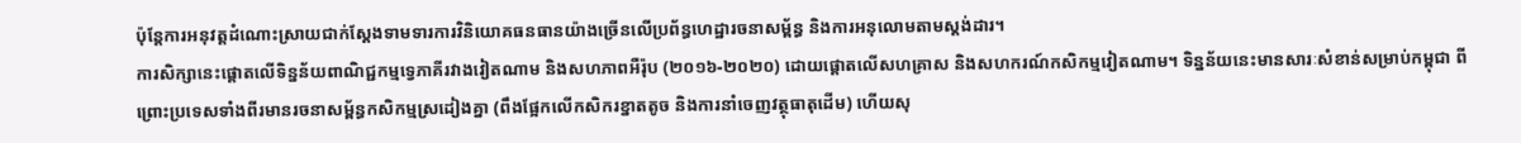ប៉ុន្តែការអនុវត្តដំណោះស្រាយជាក់ស្តែងទាមទារការវិនិយោគធនធានយ៉ាងច្រើនលើប្រព័ន្ធហេដ្ឋារចនាសម្ព័ន្ធ និងការអនុលោមតាមស្តង់ដារ។
ការសិក្សានេះផ្តោតលើទិន្នន័យពាណិជ្ជកម្មទ្វេភាគីរវាងវៀតណាម និងសហភាពអឺរ៉ុប (២០១៦-២០២០) ដោយផ្តោតលើសហគ្រាស និងសហករណ៍កសិកម្មវៀតណាម។ ទិន្នន័យនេះមានសារៈសំខាន់សម្រាប់កម្ពុជា ពីព្រោះប្រទេសទាំងពីរមានរចនាសម្ព័ន្ធកសិកម្មស្រដៀងគ្នា (ពឹងផ្អែកលើកសិករខ្នាតតូច និងការនាំចេញវត្ថុធាតុដើម) ហើយសុ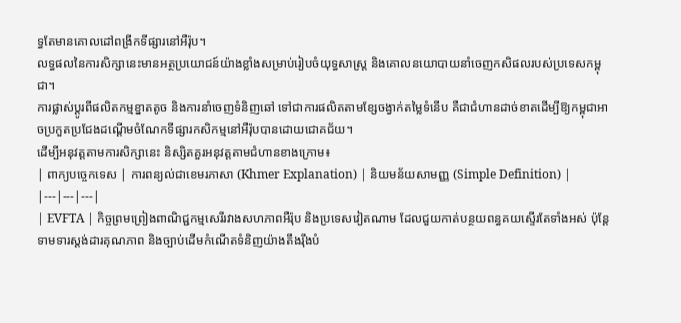ទ្ធតែមានគោលដៅពង្រីកទីផ្សារនៅអឺរ៉ុប។
លទ្ធផលនៃការសិក្សានេះមានអត្ថប្រយោជន៍យ៉ាងខ្លាំងសម្រាប់រៀបចំយុទ្ធសាស្ត្រ និងគោលនយោបាយនាំចេញកសិផលរបស់ប្រទេសកម្ពុជា។
ការផ្លាស់ប្តូរពីផលិតកម្មខ្នាតតូច និងការនាំចេញទំនិញឆៅ ទៅជាការផលិតតាមខ្សែចង្វាក់តម្លៃទំនើប គឺជាជំហានដាច់ខាតដើម្បីឱ្យកម្ពុជាអាចប្រកួតប្រជែងដណ្តើមចំណែកទីផ្សារកសិកម្មនៅអឺរ៉ុបបានដោយជោគជ័យ។
ដើម្បីអនុវត្តតាមការសិក្សានេះ និស្សិតគួរអនុវត្តតាមជំហានខាងក្រោម៖
| ពាក្យបច្ចេកទេស | ការពន្យល់ជាខេមរភាសា (Khmer Explanation) | និយមន័យសាមញ្ញ (Simple Definition) |
|---|---|---|
| EVFTA | កិច្ចព្រមព្រៀងពាណិជ្ជកម្មសេរីរវាងសហភាពអឺរ៉ុប និងប្រទេសវៀតណាម ដែលជួយកាត់បន្ថយពន្ធគយស្ទើរតែទាំងអស់ ប៉ុន្តែទាមទារស្តង់ដារគុណភាព និងច្បាប់ដើមកំណើតទំនិញយ៉ាងតឹងរ៉ឹងបំ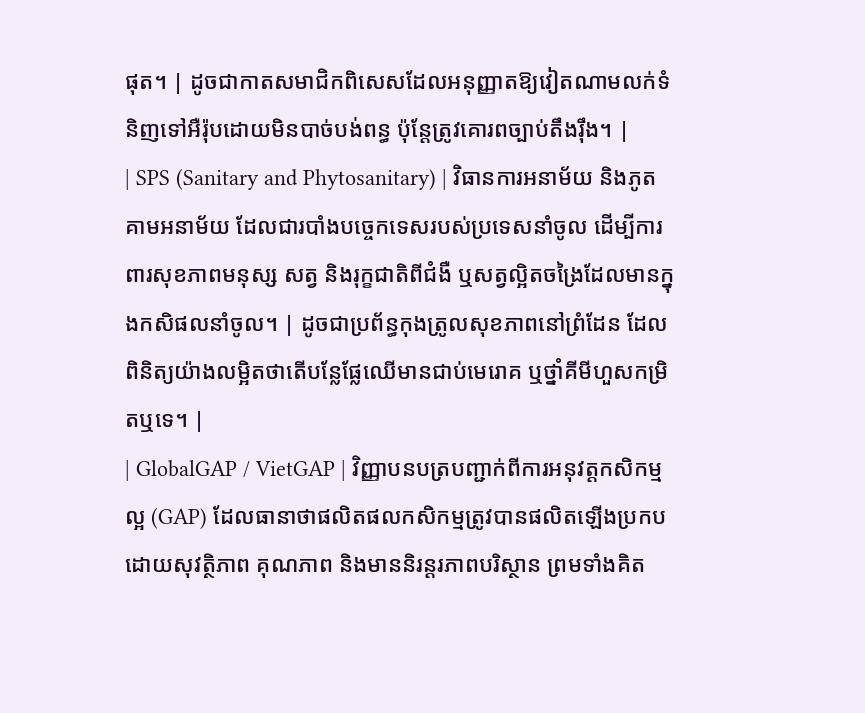ផុត។ | ដូចជាកាតសមាជិកពិសេសដែលអនុញ្ញាតឱ្យវៀតណាមលក់ទំនិញទៅអឺរ៉ុបដោយមិនបាច់បង់ពន្ធ ប៉ុន្តែត្រូវគោរពច្បាប់តឹងរ៉ឹង។ |
| SPS (Sanitary and Phytosanitary) | វិធានការអនាម័យ និងភូតគាមអនាម័យ ដែលជារបាំងបច្ចេកទេសរបស់ប្រទេសនាំចូល ដើម្បីការពារសុខភាពមនុស្ស សត្វ និងរុក្ខជាតិពីជំងឺ ឬសត្វល្អិតចង្រៃដែលមានក្នុងកសិផលនាំចូល។ | ដូចជាប្រព័ន្ធកុងត្រូលសុខភាពនៅព្រំដែន ដែលពិនិត្យយ៉ាងលម្អិតថាតើបន្លែផ្លែឈើមានជាប់មេរោគ ឬថ្នាំគីមីហួសកម្រិតឬទេ។ |
| GlobalGAP / VietGAP | វិញ្ញាបនបត្របញ្ជាក់ពីការអនុវត្តកសិកម្មល្អ (GAP) ដែលធានាថាផលិតផលកសិកម្មត្រូវបានផលិតឡើងប្រកបដោយសុវត្ថិភាព គុណភាព និងមាននិរន្តរភាពបរិស្ថាន ព្រមទាំងគិត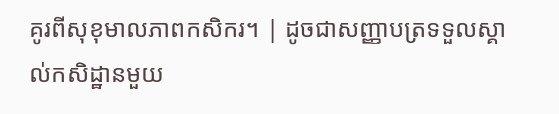គូរពីសុខុមាលភាពកសិករ។ | ដូចជាសញ្ញាបត្រទទួលស្គាល់កសិដ្ឋានមួយ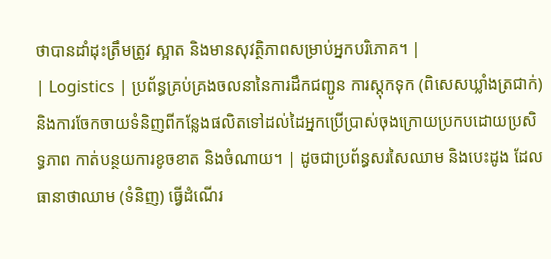ថាបានដាំដុះត្រឹមត្រូវ ស្អាត និងមានសុវត្ថិភាពសម្រាប់អ្នកបរិភោគ។ |
| Logistics | ប្រព័ន្ធគ្រប់គ្រងចលនានៃការដឹកជញ្ជូន ការស្តុកទុក (ពិសេសឃ្លាំងត្រជាក់) និងការចែកចាយទំនិញពីកន្លែងផលិតទៅដល់ដៃអ្នកប្រើប្រាស់ចុងក្រោយប្រកបដោយប្រសិទ្ធភាព កាត់បន្ថយការខូចខាត និងចំណាយ។ | ដូចជាប្រព័ន្ធសរសៃឈាម និងបេះដូង ដែលធានាថាឈាម (ទំនិញ) ធ្វើដំណើរ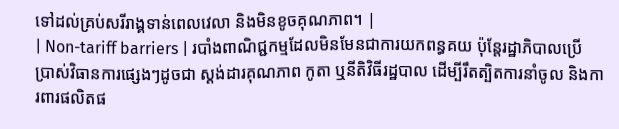ទៅដល់គ្រប់សរីរាង្គទាន់ពេលវេលា និងមិនខូចគុណភាព។ |
| Non-tariff barriers | របាំងពាណិជ្ជកម្មដែលមិនមែនជាការយកពន្ធគយ ប៉ុន្តែរដ្ឋាភិបាលប្រើប្រាស់វិធានការផ្សេងៗដូចជា ស្តង់ដារគុណភាព កូតា ឬនីតិវិធីរដ្ឋបាល ដើម្បីរឹតត្បិតការនាំចូល និងការពារផលិតផ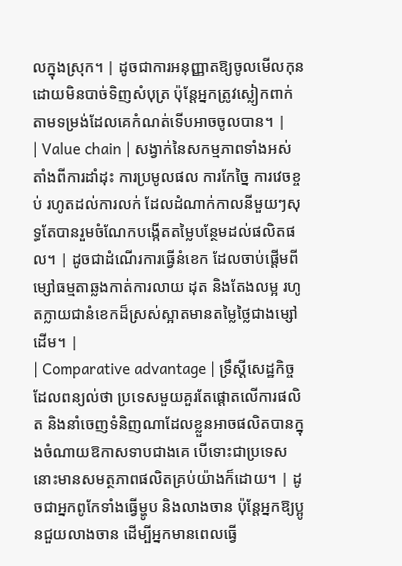លក្នុងស្រុក។ | ដូចជាការអនុញ្ញាតឱ្យចូលមើលកុនដោយមិនបាច់ទិញសំបុត្រ ប៉ុន្តែអ្នកត្រូវស្លៀកពាក់តាមទម្រង់ដែលគេកំណត់ទើបអាចចូលបាន។ |
| Value chain | សង្វាក់នៃសកម្មភាពទាំងអស់តាំងពីការដាំដុះ ការប្រមូលផល ការកែច្នៃ ការវេចខ្ចប់ រហូតដល់ការលក់ ដែលដំណាក់កាលនីមួយៗសុទ្ធតែបានរួមចំណែកបង្កើតតម្លៃបន្ថែមដល់ផលិតផល។ | ដូចជាដំណើរការធ្វើនំខេក ដែលចាប់ផ្តើមពីម្សៅធម្មតាឆ្លងកាត់ការលាយ ដុត និងតែងលម្អ រហូតក្លាយជានំខេកដ៏ស្រស់ស្អាតមានតម្លៃថ្លៃជាងម្សៅដើម។ |
| Comparative advantage | ទ្រឹស្តីសេដ្ឋកិច្ចដែលពន្យល់ថា ប្រទេសមួយគួរតែផ្តោតលើការផលិត និងនាំចេញទំនិញណាដែលខ្លួនអាចផលិតបានក្នុងចំណាយឱកាសទាបជាងគេ បើទោះជាប្រទេសនោះមានសមត្ថភាពផលិតគ្រប់យ៉ាងក៏ដោយ។ | ដូចជាអ្នកពូកែទាំងធ្វើម្ហូប និងលាងចាន ប៉ុន្តែអ្នកឱ្យប្អូនជួយលាងចាន ដើម្បីអ្នកមានពេលធ្វើ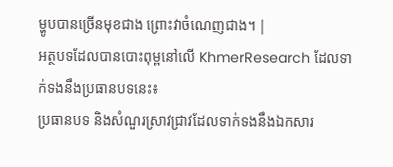ម្ហូបបានច្រើនមុខជាង ព្រោះវាចំណេញជាង។ |
អត្ថបទដែលបានបោះពុម្ពនៅលើ KhmerResearch ដែលទាក់ទងនឹងប្រធានបទនេះ៖
ប្រធានបទ និងសំណួរស្រាវជ្រាវដែលទាក់ទងនឹងឯកសារ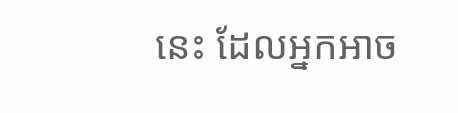នេះ ដែលអ្នកអាច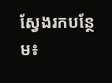ស្វែងរកបន្ថែម៖